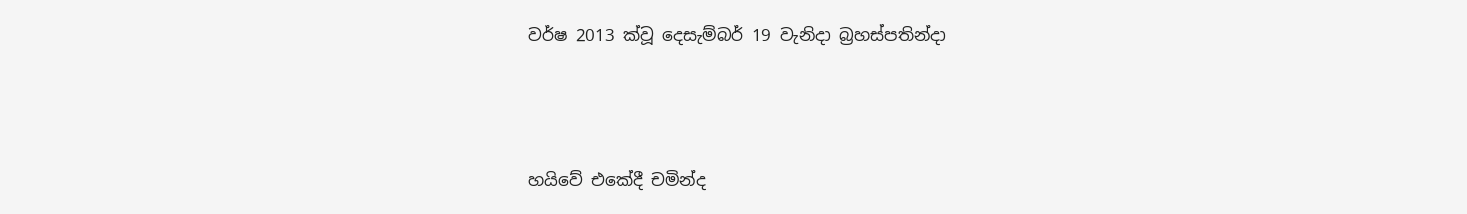වර්ෂ 2013 ක්වූ දෙසැම්බර් 19 වැනිදා බ්‍රහස්පතින්දා




හයිවේ එකේදී චමින්ද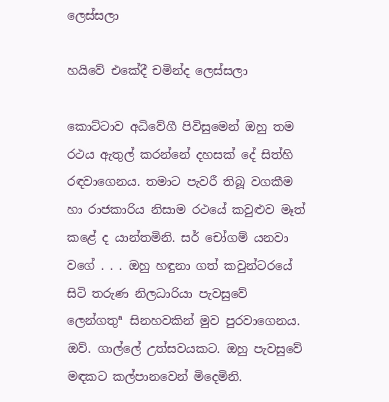ලෙස්සලා

හයිවේ එකේදී චමින්ද ලෙස්සලා

කොට්ටාව අධිවේගී පිවිසුමෙන් ඔහු තම රථය ඇතුල් කරන්නේ දහසක් දේ සිත්හි රඳවාගෙනය. තමාට පැවරී තිබූ වගකීම හා රාජකාරිය නිසාම රථයේ කවුළුව මෑත් කළේ ද යාන්තමිනි. සර් චෝගම් යනවා වගේ . . . ඔහු හඳුනා ගත් කවුන්ටරයේ සිටි තරුණ නිලධාරියා පැවසුවේ ලෙන්ගතුª සිනහවකින් මුව පුරවාගෙනය. ඔව්. ගාල්ලේ උත්සවයකට. ඔහු පැවසුවේ මඳකට කල්පානවෙන් මිදෙමිනි.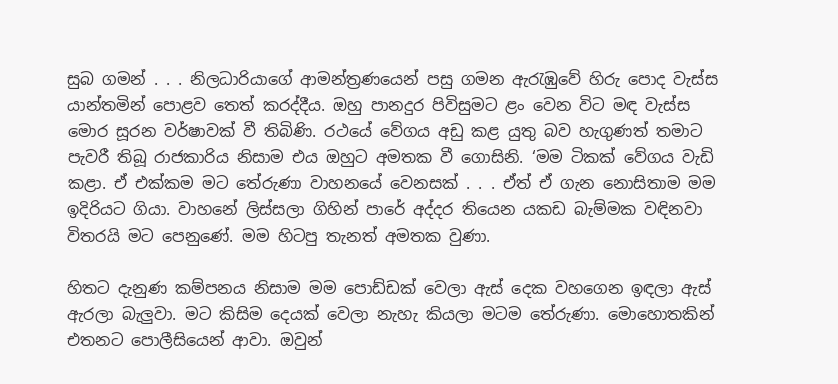සුබ ගමන් . . . නිලධාරියාගේ ආමන්ත්‍රණයෙන් පසු ගමන ඇරැඹුවේ හිරු පොද වැස්ස යාන්තමින් පොළව තෙත් කරද්දීය. ඔහු පානදුර පිවිසුමට ළං වෙන විට මඳ වැස්ස මොර සූරන වර්ෂාවක් වී තිබිණි. රථයේ වේගය අඩු කළ යුතු බව හැගුණත් තමාට පැවරී තිබූ රාජකාරිය නිසාම එය ඔහුට අමතක වී ගොසිනි. ‘මම ටිකක් වේගය වැඩි කළා. ඒ එක්කම මට තේරුණා වාහනයේ වෙනසක් . . . ඒත් ඒ ගැන නොසිතාම මම ඉදිරියට ගියා. වාහනේ ලිස්සලා ගිහින් පාරේ අද්දර තියෙන යකඩ බැම්මක වඳිනවා විතරයි මට පෙනුණේ. මම හිටපු තැනත් අමතක වුණා.

හිතට දැනුණ කම්පනය නිසාම මම පොඩ්ඩක් වෙලා ඇස් දෙක වහගෙන ඉඳලා ඇස් ඇරලා බැලුවා. මට කිසිම දෙයක් වෙලා නැහැ කියලා මටම තේරුණා. මොහොතකින් එතනට පොලීසියෙන් ආවා. ඔවුන්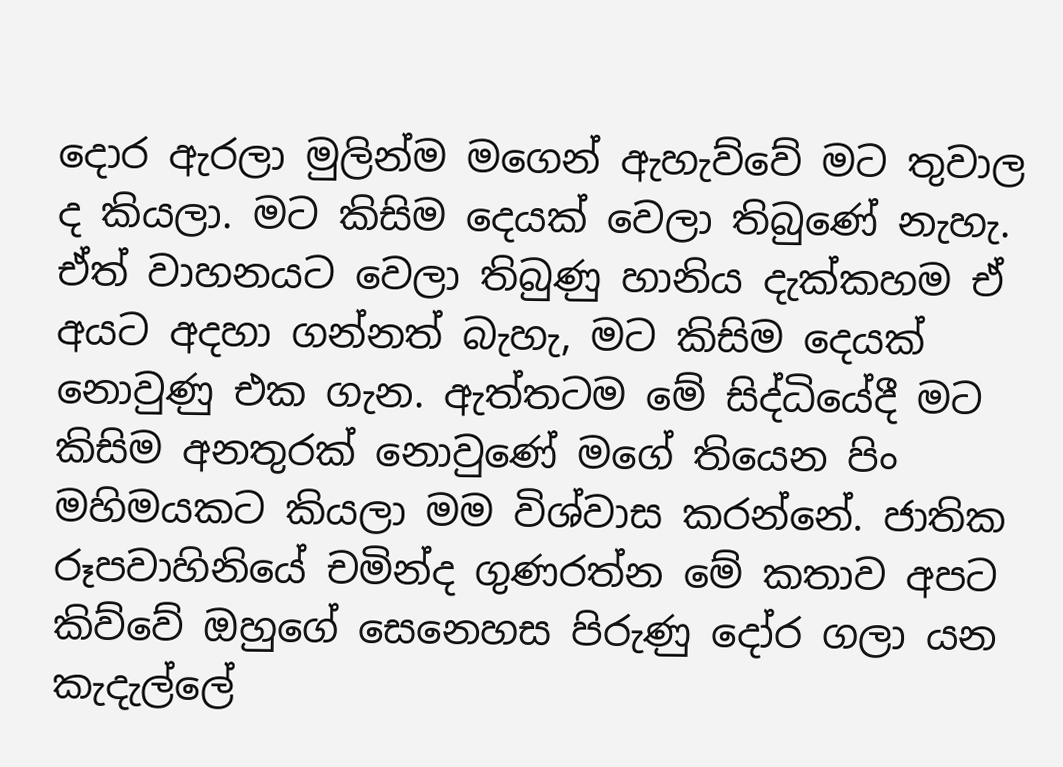දොර ඇරලා මුලින්ම මගෙන් ඇහැව්වේ මට තුවාල ද කියලා. මට කිසිම දෙයක් වෙලා තිබුණේ නැහැ. ඒත් වාහනයට වෙලා තිබුණු හානිය දැක්කහම ඒ අයට අදහා ගන්නත් බැහැ, මට කිසිම දෙයක් නොවුණු එක ගැන. ඇත්තටම මේ සිද්ධියේදී මට කිසිම අනතුරක් නොවුණේ මගේ තියෙන පිං මහිමයකට කියලා මම විශ්වාස කරන්නේ. ජාතික රූපවාහිනියේ චමින්ද ගුණරත්න මේ කතාව අපට කිව්වේ ඔහුගේ සෙනෙහස පිරුණු දෝර ගලා යන කැදැල්ලේ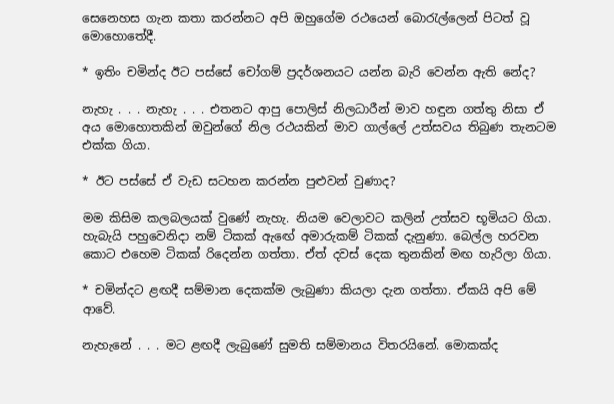සෙනෙහස ගැන කතා කරන්නට අපි ඔහුගේම රථයෙන් බොරැල්ලෙන් පිටත් වූ මොහොතේදී.

* ඉතිං චමින්ද ඊට පස්සේ චෝගම් ප්‍රදර්ශනයට යන්න බැරි වෙන්න ඇති නේද?

නැහැ . . . නැහැ . . . එතනට ආපු පොලිස් නිලධාරීන් මාව හඳුන ගත්තු නිසා ඒ අය මොහොතකින් ඔවුන්ගේ නිල රථයකින් මාව ගාල්ලේ උත්සවය තිබුණ තැනටම එක්ක ගියා.

* ඊට පස්සේ ඒ වැඩ සටහන කරන්න පුළුවන් වුණාද?

මම කිසිම කලබලයක් වුණේ නැහැ. නියම වෙලාවට කලින් උත්සව භූමියට ගියා. හැබැයි පහුවෙනිදා නම් ටිකක් ඇඟේ අමාරුකම් ටිකක් දැනුණා. බෙල්ල හරවන කොට එහෙම ටිකක් රිදෙන්න ගත්තා. ඒත් දවස් දෙක තුනකින් මඟ හැරිලා ගියා.

* චමින්දට ළඟදී සම්මාන දෙකක්ම ලැබුණා කියලා දැන ගත්තා. ඒකයි අපි මේ ආවේ.

නැහැනේ . . . මට ළඟදී ලැබුණේ සුමති සම්මානය විතරයිනේ. මොකක්ද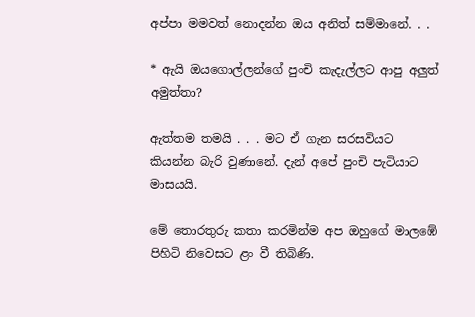අප්පා මමවත් නොදන්න ඔය අනිත් සම්මානේ. . .

* ඇයි ඔයගොල්ලන්ගේ පුංචි කැදැල්ලට ආපු අලුත් අමුත්තා?

ඇත්තම තමයි . . . මට ඒ ගැන සරසවියට කියන්න බැරි වුණානේ. දැන් අපේ පුංචි පැටියාට මාසයයි.

මේ තොරතුරු කතා කරමින්ම අප ඔහුගේ මාලඹේ පිහිටි නිවෙසට ළං වී තිබිණි.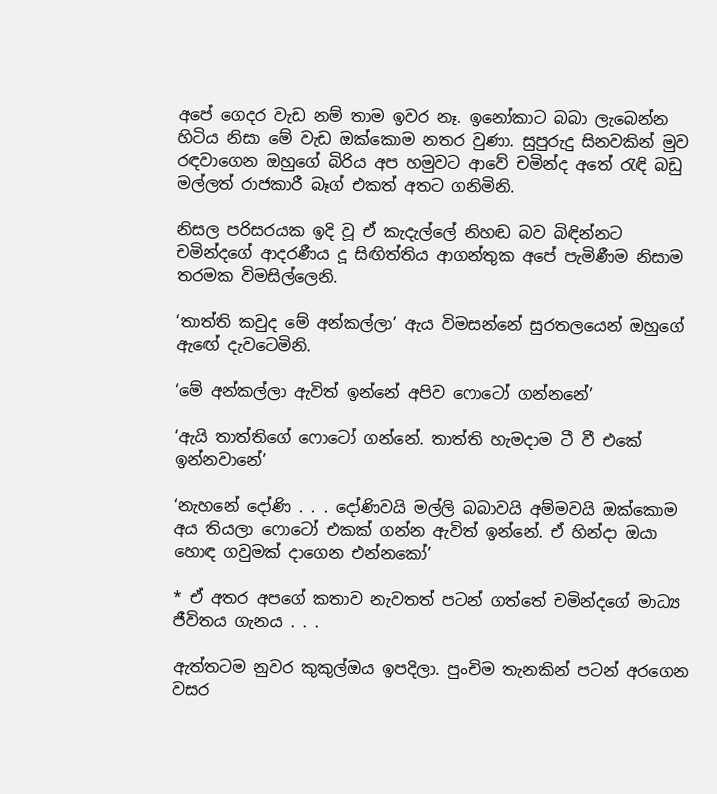අපේ ගෙදර වැඩ නම් තාම ඉවර නෑ. ඉනෝකාට බබා ලැබෙන්න හිටිය නිසා මේ වැඩ ඔක්කොම නතර වුණා. සුපුරුදු සිනවකින් මුව රඳවාගෙන ඔහුගේ බිරිය අප හමුවට ආවේ චමින්ද අතේ රැඳි බඩු මල්ලත් රාජකාරී බෑග් එකත් අතට ගනිමිනි.

නිසල පරිසරයක ඉදි වූ ඒ කැදැල්ලේ නිහඬ බව බිඳින්නට චමින්දගේ ආදරණීය දූ සිඟිත්තිය ආගන්තුක අපේ පැමිණීම නිසාම තරමක විමසිල්ලෙනි.

‘තාත්ති කවුද මේ අන්කල්ලා’ ඇය විමසන්නේ සුරතලයෙන් ඔහුගේ ඇඟේ දැවටෙමිනි.

‘මේ අන්කල්ලා ඇවිත් ඉන්නේ අපිව ෆොටෝ ගන්නනේ’

‘ඇයි තාත්තිගේ ෆොටෝ ගන්නේ. තාත්ති හැමදාම ටී වී එකේ ඉන්නවානේ’

‘නැහනේ දෝණි . . . දෝණිවයි මල්ලි බබාවයි අම්මවයි ඔක්කොම අය තියලා ෆොටෝ එකක් ගන්න ඇවිත් ඉන්නේ. ඒ හින්දා ඔයා හොඳ ගවුමක් දාගෙන එන්නකෝ’

* ඒ අතර අපගේ කතාව නැවතත් පටන් ගත්තේ චමින්දගේ මාධ්‍ය ජීවිතය ගැනය . . .

ඇත්තටම නුවර කුකුල්ඔය ඉපදිලා. පුංචිම තැනකින් පටන් අරගෙන වසර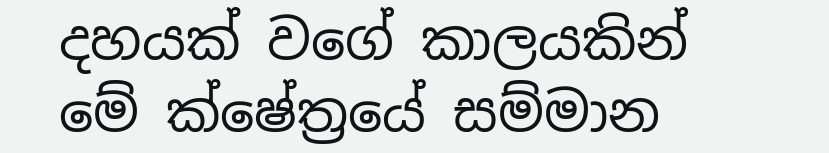දහයක් වගේ කාලයකින් මේ ක්ෂේත්‍රයේ සම්මාන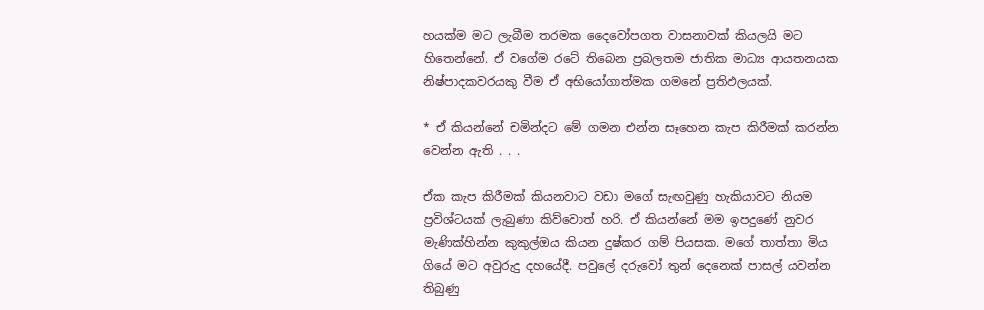හයක්ම මට ලැබීම තරමක දෛවෝපගත වාසනාවක් කියලයි මට හිතෙන්නේ. ඒ වගේම රටේ තිබෙන ප්‍රබලතම ජාතික මාධ්‍ය ආයතනයක නිෂ්පාදකවරයකු වීම ඒ අභියෝගාත්මක ගමනේ ප්‍රතිඵලයක්.

* ඒ කියන්නේ චමින්දට මේ ගමන එන්න සෑහෙන කැප කිරීමක් කරන්න වෙන්න ඇති . . .

ඒක කැප කිරීමක් කියනවාට වඩා මගේ සැඟවුණු හැකියාවට නියම ප්‍රවිශ්ටයක් ලැබුණා කිව්වොත් හරි. ඒ කියන්නේ මම ඉපදුණේ නුවර මැණික්හින්න කුකුල්ඔය කියන දුෂ්කර ගම් පියසක. මගේ තාත්තා මිය ගියේ මට අවුරුදු දහයේදී. පවුලේ දරුවෝ තුන් දෙනෙක් පාසල් යවන්න තිබුණු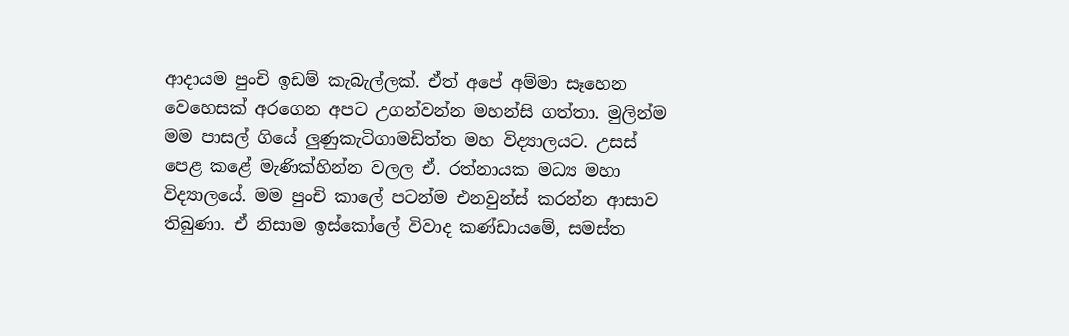ආදායම පුංචි ඉඩම් කැබැල්ලක්. ඒත් අපේ අම්මා සෑහෙන වෙහෙසක් අරගෙන අපට උගන්වන්න මහන්සි ගත්තා. මුලින්ම මම පාසල් ගියේ ලුණුකැටිගාමඩිත්ත මහ විද්‍යාලයට. උසස් පෙළ කළේ මැණික්හින්න වලල ඒ. රත්නායක මධ්‍ය මහා විද්‍යාලයේ. මම පුංචි කාලේ පටන්ම එනවුන්ස් කරන්න ආසාව තිබුණා. ඒ නිසාම ඉස්කෝලේ විවාද කණ්ඩායමේ, සමස්ත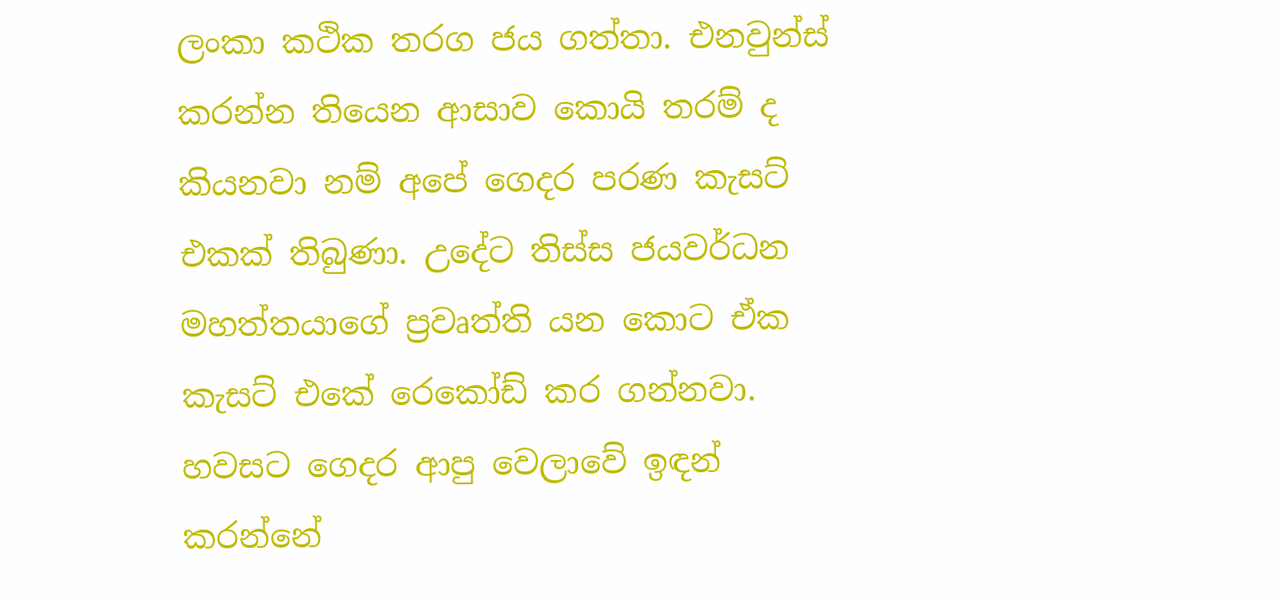ලංකා කථික තරග ජය ගත්තා. එනවුන්ස් කරන්න තියෙන ආසාව කොයි තරම් ද කියනවා නම් අපේ ගෙදර පරණ කැසට් එකක් තිබුණා. උදේට තිස්ස ජයවර්ධන මහත්තයාගේ ප්‍රවෘත්ති යන කොට ඒක කැසට් එකේ රෙකෝඩ් කර ගන්නවා. හවසට ගෙදර ආපු වෙලාවේ ඉඳන් කරන්නේ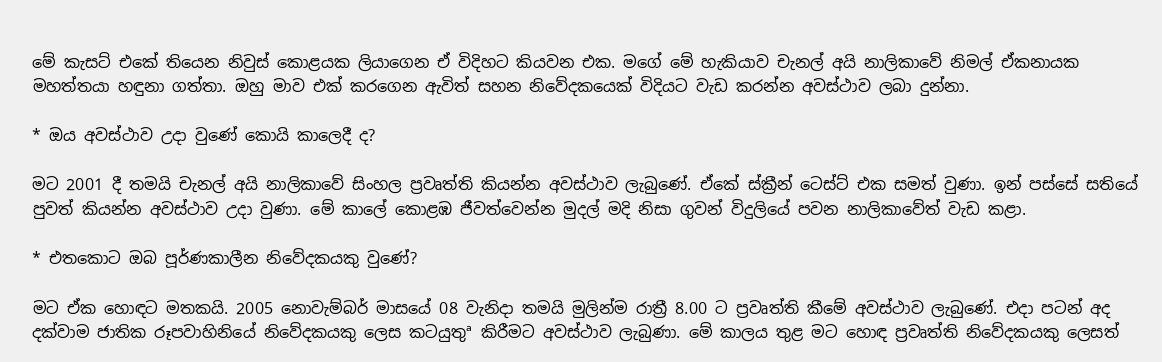මේ කැසට් එකේ තියෙන නිවුස් කොළයක ලියාගෙන ඒ විදිහට කියවන එක. මගේ මේ හැකියාව චැනල් අයි නාලිකාවේ නිමල් ඒකනායක මහත්තයා හඳුනා ගත්තා. ඔහු මාව එක් කරගෙන ඇවිත් සහන නිවේදකයෙක් විදියට වැඩ කරන්න අවස්ථාව ලබා දුන්නා.

* ඔය අවස්ථාව උදා වුණේ කොයි කාලෙදී ද?

මට 2001 දී තමයි චැනල් අයි නාලිකාවේ සිංහල ප්‍රවෘත්ති කියන්න අවස්ථාව ලැබුණේ. ඒකේ ස්ක්‍රීන් ටෙස්ට් එක සමත් වුණා. ඉන් පස්සේ සතියේ පුවත් කියන්න අවස්ථාව උදා වුණා. මේ කාලේ කොළඹ ජීවත්වෙන්න මුදල් මදි නිසා ගුවන් විදුලියේ පවන නාලිකාවේත් වැඩ කළා.

* එතකොට ඔබ පූර්ණකාලීන නිවේදකයකු වුණේ?

මට ඒක හොඳට මතකයි. 2005 නොවැම්බර් මාසයේ 08 වැනිදා තමයි මුලින්ම රාත්‍රී 8.00 ට ප්‍රවෘත්ති කීමේ අවස්ථාව ලැබුණේ. එදා පටන් අද දක්වාම ජාතික රූපවාහිනියේ නිවේදකයකු ලෙස කටයුතුª කිරීමට අවස්ථාව ලැබුණා. මේ කාලය තුළ මට හොඳ ප්‍රවෘත්ති නිවේදකයකු ලෙසත්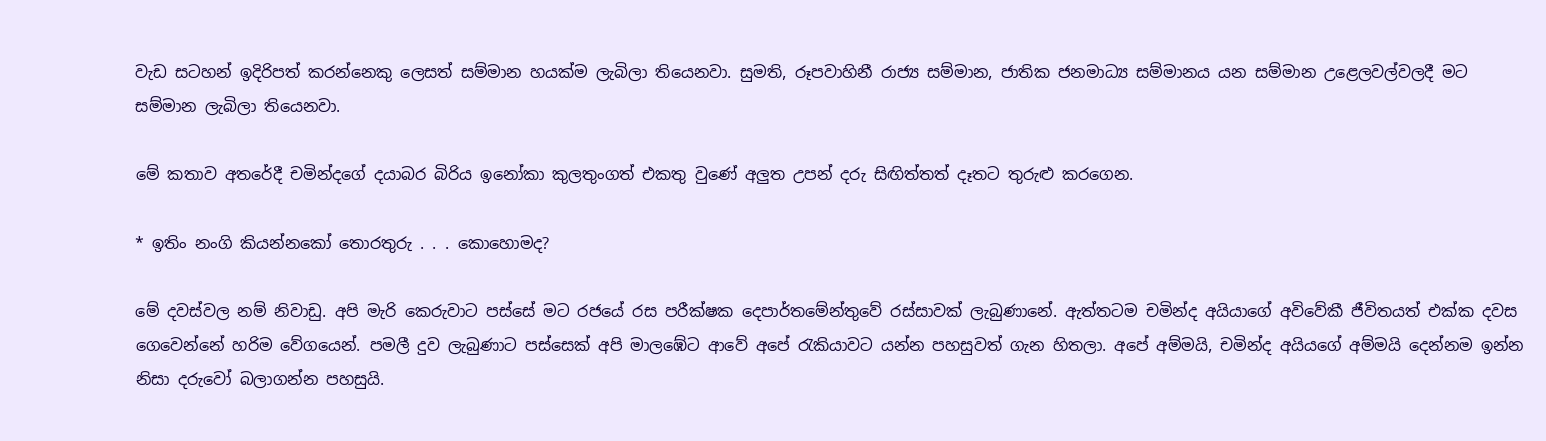වැඩ සටහන් ඉදිරිපත් කරන්නෙකු ලෙසත් සම්මාන හයක්ම ලැබිලා තියෙනවා. සුමති, රූපවාහිනී රාජ්‍ය සම්මාන, ජාතික ජනමාධ්‍ය සම්මානය යන සම්මාන උළෙලවල්වලදී මට සම්මාන ලැබිලා තියෙනවා.

මේ කතාව අතරේදී චමින්දගේ දයාබර බිරිය ඉනෝකා කුලතුංගත් එකතු වුණේ අලුත උපන් දරු සිඟිත්තත් දෑතට තුරුළු කරගෙන.

* ඉතිං නංගි කියන්නකෝ තොරතුරු . . . කොහොමද?

මේ දවස්වල නම් නිවාඩු. අපි මැරි කෙරුවාට පස්සේ මට රජයේ රස පරීක්ෂක දෙපාර්තමේන්තුවේ රස්සාවක් ලැබුණානේ. ඇත්තටම චමින්ද අයියාගේ අවිවේකී ජීවිතයත් එක්ක දවස ගෙවෙන්නේ හරිම වේගයෙන්. පමලී දුව ලැබුණාට පස්සෙක් අපි මාලඹේට ආවේ අපේ රැකියාවට යන්න පහසුවත් ගැන හිතලා. අපේ අම්මයි, චමින්ද අයියගේ අම්මයි දෙන්නම ඉන්න නිසා දරුවෝ බලාගන්න පහසුයි.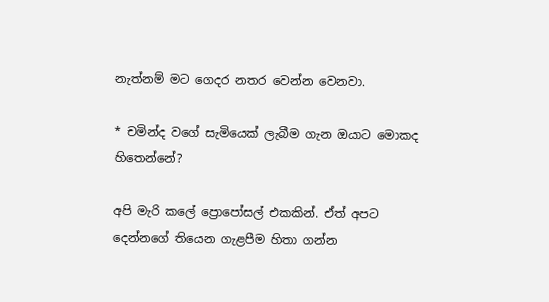නැත්නම් මට ගෙදර නතර වෙන්න වෙනවා.

* චමින්ද වගේ සැමියෙක් ලැබීම ගැන ඔයාට මොකද හිතෙන්නේ?

අපි මැරි කලේ ප්‍රොපෝසල් එකකින්. ඒත් අපට දෙන්නගේ තියෙන ගැළපීම හිතා ගන්න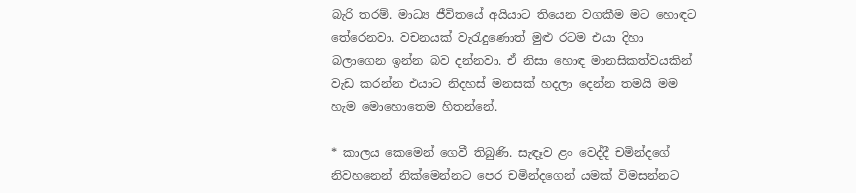බැරි තරම්. මාධ්‍ය ජීවිතයේ අයියාට තියෙන වගකීම මට හොඳට තේරෙනවා. වචනයක් වැරැදුණොත් මුළු රටම එයා දිහා බලාගෙන ඉන්න බව දන්නවා. ඒ නිසා හොඳ මානසිකත්වයකින් වැඩ කරන්න එයාට නිදහස් මනසක් හදලා දෙන්න තමයි මම හැම මොහොතෙම හිතන්නේ.

* කාලය කෙමෙන් ගෙවී තිබුණි. සැඳෑව ළං වෙද්දී චමින්දගේ නිවහනෙන් නික්මෙන්නට පෙර චමින්දගෙන් යමක් විමසන්නට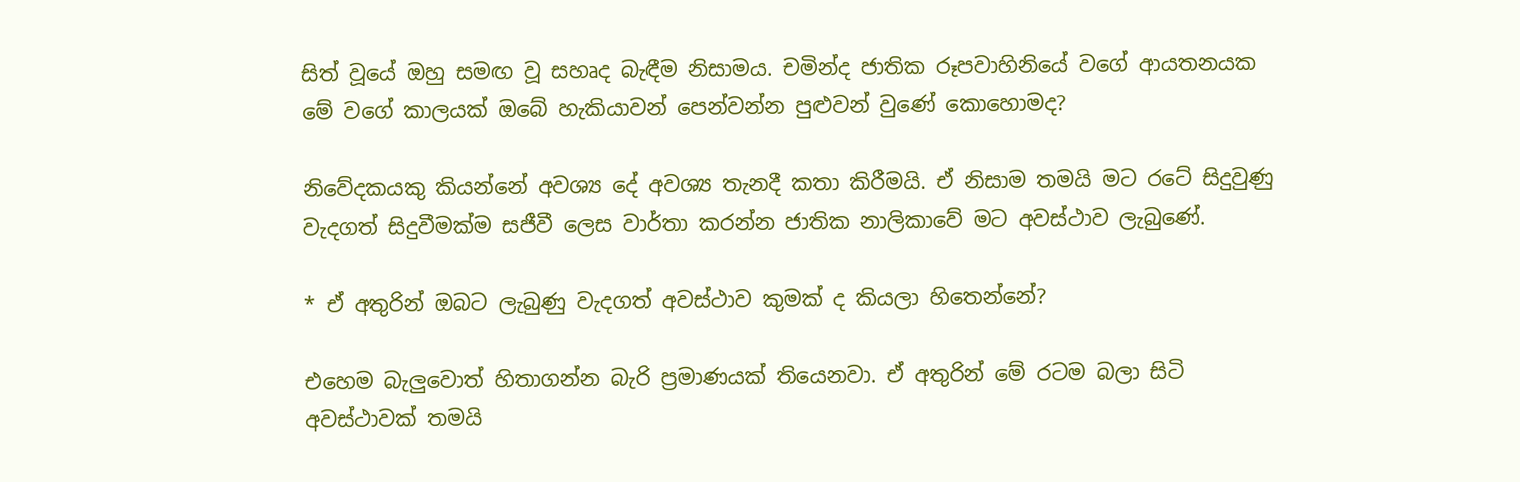සිත් වූයේ ඔහු සමඟ වූ සහෘද බැඳීම නිසාමය. චමින්ද ජාතික රූපවාහිනියේ වගේ ආයතනයක මේ වගේ කාලයක් ඔබේ හැකියාවන් පෙන්වන්න පුළුවන් වුණේ කොහොමද?

නිවේදකයකු කියන්නේ අවශ්‍ය දේ අවශ්‍ය තැනදී කතා කිරීමයි. ඒ නිසාම තමයි මට රටේ සිදුවුණු වැදගත් සිදුවීමක්ම සජීවී ලෙස වාර්තා කරන්න ජාතික නාලිකාවේ මට අවස්ථාව ලැබුණේ.

* ඒ අතුරින් ඔබට ලැබුණු වැදගත් අවස්ථාව කුමක් ද කියලා හිතෙන්නේ?

එහෙම බැලුවොත් හිතාගන්න බැරි ප්‍රමාණයක් තියෙනවා. ඒ අතුරින් මේ රටම බලා සිටි අවස්ථාවක් තමයි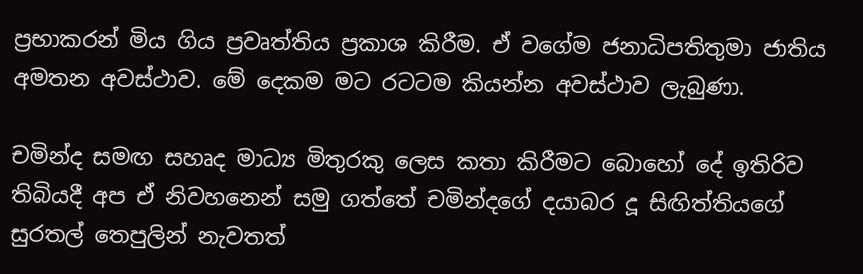ප්‍රභාකරන් මිය ගිය ප්‍රවෘත්තිය ප්‍රකාශ කිරීම. ඒ වගේම ජනාධිපතිතුමා ජාතිය අමතන අවස්ථාව. මේ දෙකම මට රටටම කියන්න අවස්ථාව ලැබුණා.

චමින්ද සමඟ සහෘද මාධ්‍ය මිතුරකු ලෙස කතා කිරීමට බොහෝ දේ ඉතිරිව තිබියදී අප ඒ නිවහනෙන් සමු ගත්තේ චමින්දගේ දයාබර දූ සිඟිත්තියගේ සුරතල් තෙපුලින් නැවතත්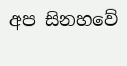අප සිනහවේ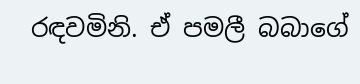රඳවමිනි. ඒ පමලී බබාගේ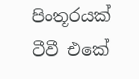පිංතූරයක් ටීවී එකේ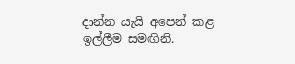දාන්න යැයි අපෙන් කළ ඉල්ලීම සමඟිනි.